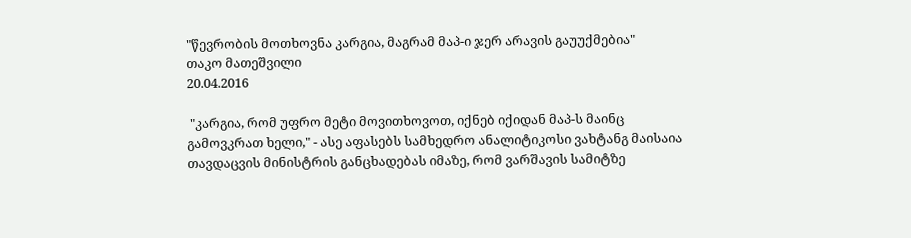"წევრობის მოთხოვნა კარგია, მაგრამ მაპ-ი ჯერ არავის გაუუქმებია"
თაკო მათეშვილი
20.04.2016

 "კარგია, რომ უფრო მეტი მოვითხოვოთ, იქნებ იქიდან მაპ-ს მაინც გამოვკრათ ხელი," - ასე აფასებს სამხედრო ანალიტიკოსი ვახტანგ მაისაია თავდაცვის მინისტრის განცხადებას იმაზე, რომ ვარშავის სამიტზე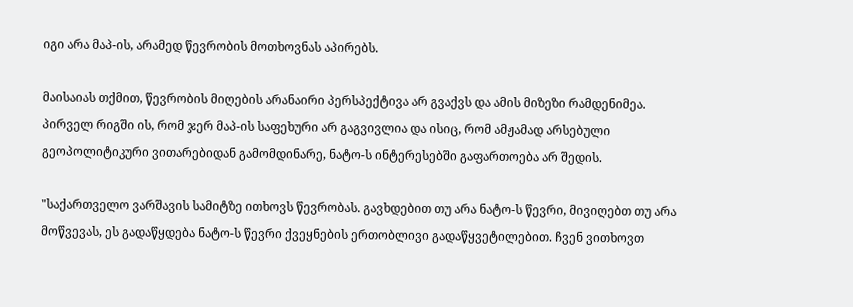იგი არა მაპ-ის, არამედ წევრობის მოთხოვნას აპირებს.

მაისაიას თქმით, წევრობის მიღების არანაირი პერსპექტივა არ გვაქვს და ამის მიზეზი რამდენიმეა. პირველ რიგში ის, რომ ჯერ მაპ-ის საფეხური არ გაგვივლია და ისიც, რომ ამჟამად არსებული გეოპოლიტიკური ვითარებიდან გამომდინარე, ნატო-ს ინტერესებში გაფართოება არ შედის.

"საქართველო ვარშავის სამიტზე ითხოვს წევრობას. გავხდებით თუ არა ნატო-ს წევრი, მივიღებთ თუ არა მოწვევას, ეს გადაწყდება ნატო-ს წევრი ქვეყნების ერთობლივი გადაწყვეტილებით. ჩვენ ვითხოვთ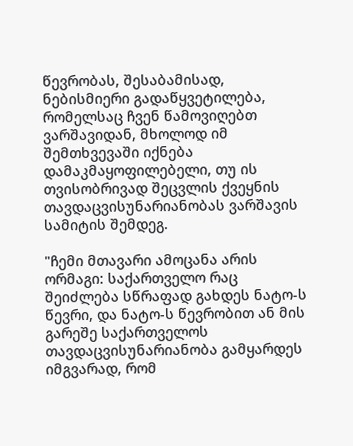წევრობას, შესაბამისად, ნებისმიერი გადაწყვეტილება, რომელსაც ჩვენ წამოვიღებთ ვარშავიდან, მხოლოდ იმ შემთხვევაში იქნება დამაკმაყოფილებელი, თუ ის თვისობრივად შეცვლის ქვეყნის თავდაცვისუნარიანობას ვარშავის სამიტის შემდეგ.

"ჩემი მთავარი ამოცანა არის ორმაგი: საქართველო რაც შეიძლება სწრაფად გახდეს ნატო-ს წევრი, და ნატო-ს წევრობით ან მის გარეშე საქართველოს თავდაცვისუნარიანობა გამყარდეს იმგვარად, რომ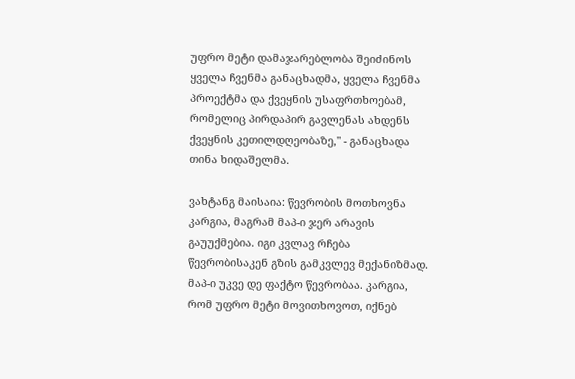უფრო მეტი დამაჯარებლობა შეიძინოს ყველა ჩვენმა განაცხადმა, ყველა ჩვენმა პროექტმა და ქვეყნის უსაფრთხოებამ, რომელიც პირდაპირ გავლენას ახდენს ქვეყნის კეთილდღეობაზე," - განაცხადა თინა ხიდაშელმა.

ვახტანგ მაისაია: წევრობის მოთხოვნა კარგია, მაგრამ მაპ-ი ჯერ არავის გაუუქმებია. იგი კვლავ რჩება წევრობისაკენ გზის გამკვლევ მექანიზმად. მაპ-ი უკვე დე ფაქტო წევრობაა. კარგია, რომ უფრო მეტი მოვითხოვოთ, იქნებ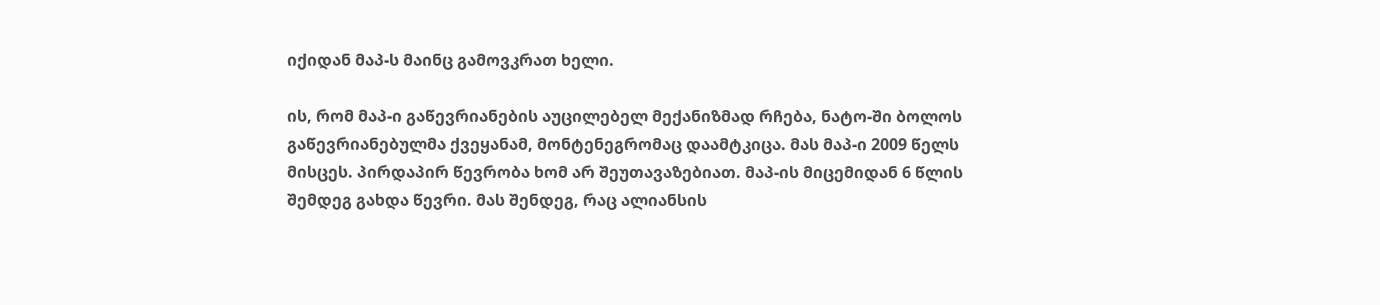იქიდან მაპ-ს მაინც გამოვკრათ ხელი.

ის, რომ მაპ-ი გაწევრიანების აუცილებელ მექანიზმად რჩება, ნატო-ში ბოლოს გაწევრიანებულმა ქვეყანამ, მონტენეგრომაც დაამტკიცა. მას მაპ-ი 2009 წელს მისცეს. პირდაპირ წევრობა ხომ არ შეუთავაზებიათ. მაპ-ის მიცემიდან 6 წლის შემდეგ გახდა წევრი. მას შენდეგ, რაც ალიანსის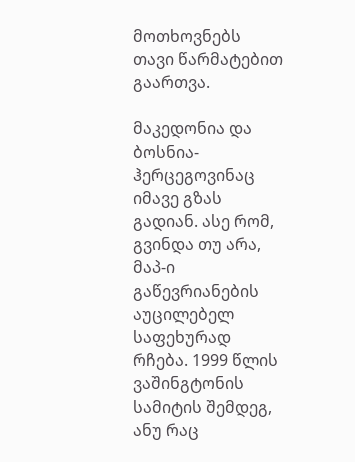მოთხოვნებს თავი წარმატებით გაართვა.

მაკედონია და ბოსნია-ჰერცეგოვინაც იმავე გზას გადიან. ასე რომ, გვინდა თუ არა, მაპ-ი გაწევრიანების აუცილებელ საფეხურად რჩება. 1999 წლის ვაშინგტონის სამიტის შემდეგ, ანუ რაც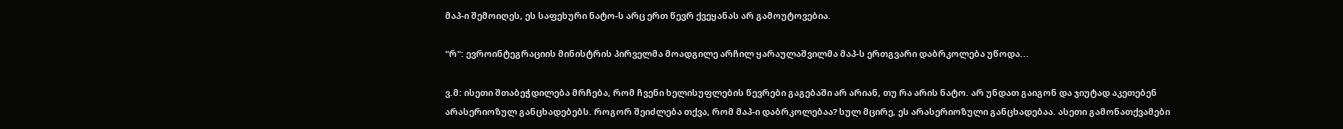მაპ-ი შემოიღეს, ეს საფეხური ნატო-ს არც ერთ წევრ ქვეყანას არ გამოუტოვებია.

"რ": ევროინტეგრაციის მინისტრის პირველმა მოადგილე არჩილ ყარაულაშვილმა მაპ-ს ერთგვარი დაბრკოლება უწოდა...

ვ.მ: ისეთი შთაბეჭდილება მრჩება, რომ ჩვენი ხელისუფლების წევრები გაგებაში არ არიან, თუ რა არის ნატო. არ უნდათ გაიგონ და ჯიუტად აკეთებენ არასერიოზულ განცხადებებს. როგორ შეიძლება თქვა, რომ მაპ-ი დაბრკოლებაა? სულ მცირე, ეს არასერიოზული განცხადებაა. ასეთი გამონათქვამები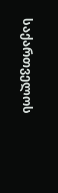საქართველოს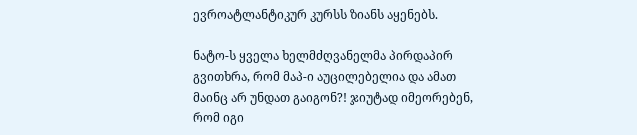ევროატლანტიკურ კურსს ზიანს აყენებს.

ნატო-ს ყველა ხელმძღვანელმა პირდაპირ გვითხრა, რომ მაპ-ი აუცილებელია და ამათ მაინც არ უნდათ გაიგონ?! ჯიუტად იმეორებენ, რომ იგი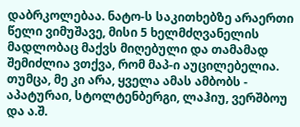დაბრკოლებაა. ნატო-ს საკითხებზე არაერთი წელი ვიმუშავე, მისი 5 ხელმძღვანელის მადლობაც მაქვს მიღებული და თამამად შემიძლია ვთქვა, რომ მაპ-ი აუცილებელია. თუმცა, მე კი არა, ყველა ამას ამბობს - აპატურაი, სტოლტენბერგი, ლაჰიუ, ვერშბოუ და ა.შ.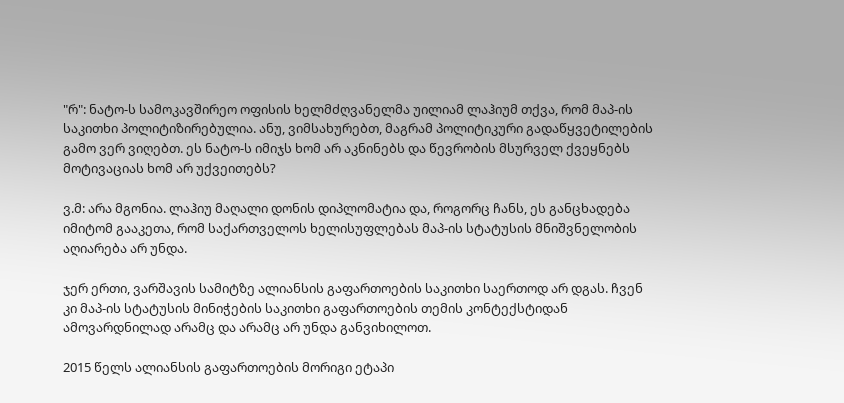"რ": ნატო-ს სამოკავშირეო ოფისის ხელმძღვანელმა უილიამ ლაჰიუმ თქვა, რომ მაპ-ის საკითხი პოლიტიზირებულია. ანუ, ვიმსახურებთ, მაგრამ პოლიტიკური გადაწყვეტილების გამო ვერ ვიღებთ. ეს ნატო-ს იმიჯს ხომ არ აკნინებს და წევრობის მსურველ ქვეყნებს მოტივაციას ხომ არ უქვეითებს?

ვ.მ: არა მგონია. ლაჰიუ მაღალი დონის დიპლომატია და, როგორც ჩანს, ეს განცხადება იმიტომ გააკეთა, რომ საქართველოს ხელისუფლებას მაპ-ის სტატუსის მნიშვნელობის აღიარება არ უნდა.

ჯერ ერთი, ვარშავის სამიტზე ალიანსის გაფართოების საკითხი საერთოდ არ დგას. ჩვენ კი მაპ-ის სტატუსის მინიჭების საკითხი გაფართოების თემის კონტექსტიდან ამოვარდნილად არამც და არამც არ უნდა განვიხილოთ.

2015 წელს ალიანსის გაფართოების მორიგი ეტაპი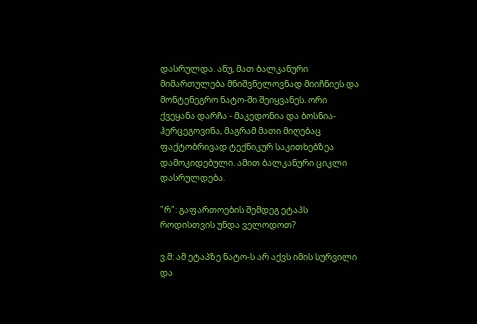დასრულდა. ანუ, მათ ბალკანური მიმართულება მნიშვნელოვნად მიიჩნიეს და მონტენეგრო ნატო-ში შეიყვანეს. ორი ქვეყანა დარჩა - მაკედონია და ბოსნია-ჰერცეგოვინა, მაგრამ მათი მიღებაც ფაქტობრივად ტექნიკურ საკითხებზეა დამოკიდებული. ამით ბალკანური ციკლი დასრულდება.

"რ": გაფართოების შემდეგ ეტაპს როდისთვის უნდა ველოდოთ?

ვ.მ: ამ ეტაპზე ნატო-ს არ აქვს იმის სურვილი და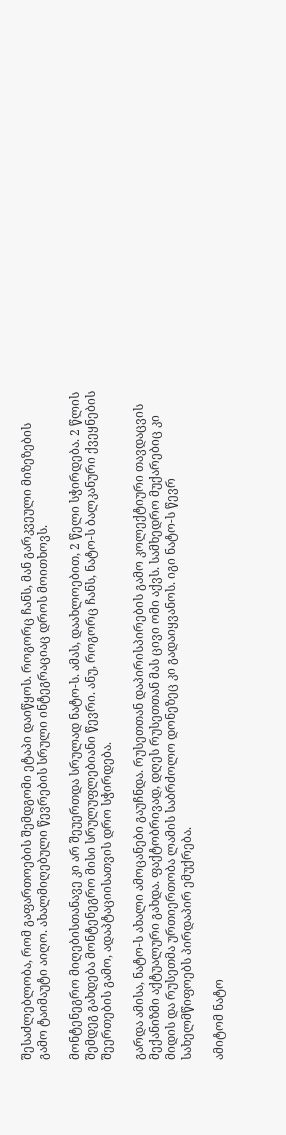შესაძლებლობა, რომ გაფართოების შემდგომი ეტაპი დაიწყოს. როგორც ჩანს, მან გარკვეული მიზეზების გამო ტაიმაუტი აიღო. ახალმიღებული წევრების სრული ინტეგრაციაც დროს მოითხოვს.

მონტენეგრო მიღებისთანავე კი არ შეუერთდა სრულად ნატო-ს. ამას, დაახლოებით, 2 წელი სჭირდება. 2 წლის შემდეგ გახდება მონტენეგრო მისი სრულუფლებიანი წევრი. ანუ, როგორც ჩანს, ნატო-ს ბალკანური ქვეყნების შეერთების გამო, ადაპტაციისათვის დრო სჭირდება.

გარდა ამისა, ნატო-ს ახალი ამოცანები გაუჩნდა. რუსეთთან დაპირისპირების გამო კოლექტიური თავდაცვის მექანიზმი აქტუალური გახდა. ფაქტობრივად, დღეს რუსეთთან მას ცივი ომი აქვს. სამხედრო მუქარებიც კი მიდის და რუსეთმა ურთიერთობა ლამის საბრძოლო დონეზეც კი გადაიყვანოს. იგი ნატო-ს წევრ სახელმწიფოებს პირდაპირ ემუქრება.

ამიტომ ნატო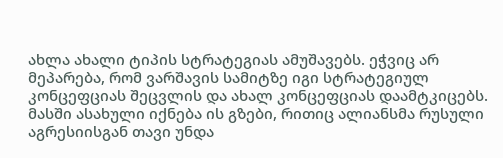ახლა ახალი ტიპის სტრატეგიას ამუშავებს. ეჭვიც არ მეპარება, რომ ვარშავის სამიტზე იგი სტრატეგიულ კონცეფციას შეცვლის და ახალ კონცეფციას დაამტკიცებს. მასში ასახული იქნება ის გზები, რითიც ალიანსმა რუსული აგრესიისგან თავი უნდა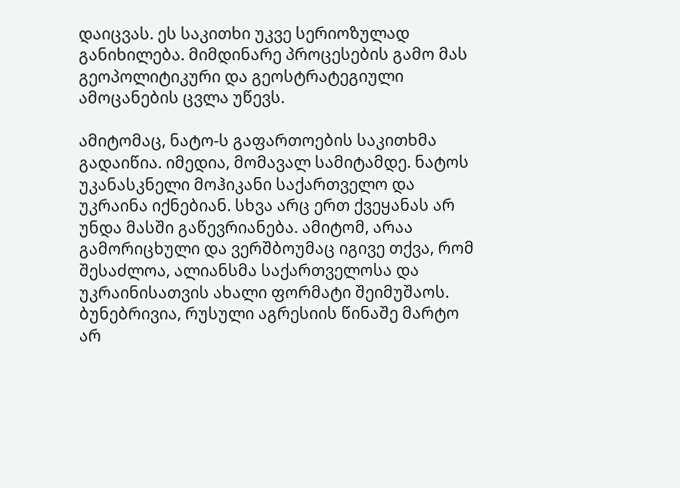დაიცვას. ეს საკითხი უკვე სერიოზულად განიხილება. მიმდინარე პროცესების გამო მას გეოპოლიტიკური და გეოსტრატეგიული ამოცანების ცვლა უწევს.

ამიტომაც, ნატო-ს გაფართოების საკითხმა გადაიწია. იმედია, მომავალ სამიტამდე. ნატოს უკანასკნელი მოჰიკანი საქართველო და უკრაინა იქნებიან. სხვა არც ერთ ქვეყანას არ უნდა მასში გაწევრიანება. ამიტომ, არაა გამორიცხული და ვერშბოუმაც იგივე თქვა, რომ შესაძლოა, ალიანსმა საქართველოსა და უკრაინისათვის ახალი ფორმატი შეიმუშაოს. ბუნებრივია, რუსული აგრესიის წინაშე მარტო არ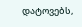დატოვებს,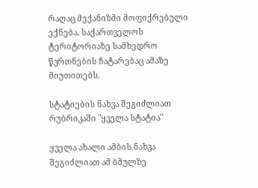რაღაც მექანიზმი მოფიქრებული ექნება. საქართველოს ტერიტორიაზე სამხედრო წვრთნების ჩატარებაც ამაზე მიუთითებს.

სტატიების ნახვა შეგიძლიათ რუბრიკაში "ყველა სტატია"

ყველა ახალი ამბის ნახვა შეგიძლიათ ამ ბმულზე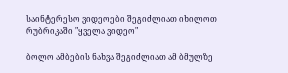საინტერესო ვიდეოები შეგიძლიათ იხილოთ რუბრიკაში "ყველა ვიდეო"

ბოლო ამბების ნახვა შეგიძლიათ ამ ბმულზე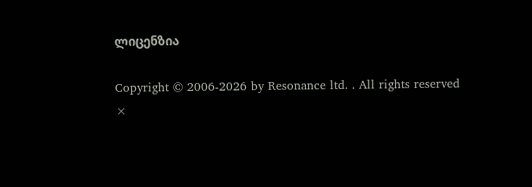ლიცენზია

Copyright © 2006-2026 by Resonance ltd. . All rights reserved
×